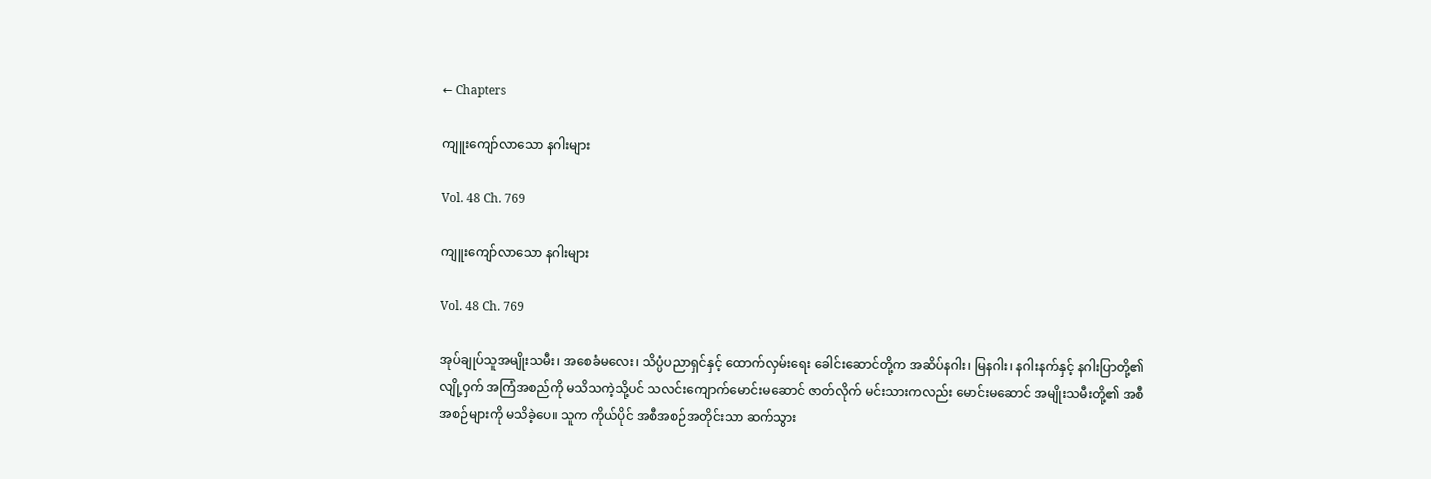← Chapters

ကျူးကျော်လာသော နဂါးများ

Vol. 48 Ch. 769

ကျူးကျော်လာသော နဂါးများ

Vol. 48 Ch. 769

အုပ်ချုပ်သူအမျိုးသမီး၊ အစေခံမလေး၊ သိပ္ပံပညာရှင်နှင့် ထောက်လှမ်းရေး ခေါင်းဆောင်တို့က အဆိပ်နဂါး၊ မြနဂါး၊ နဂါးနက်နှင့် နဂါးပြာတို့၏ လျို့ဝှက် အကြံအစည်ကို မသိသကဲ့သို့ပင် သလင်းကျောက်မောင်းမဆောင် ဇာတ်လိုက် မင်းသားကလည်း မောင်းမဆောင် အမျိုးသမီးတို့၏ အစီအစဉ်များကို မသိခဲ့ပေ။ သူက ကိုယ်ပိုင် အစီအစဉ်အတိုင်းသာ ဆက်သွား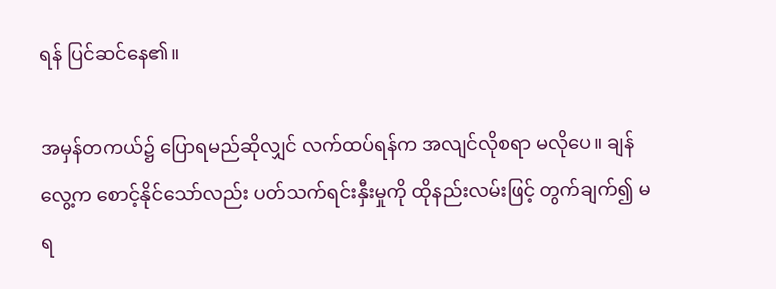ရန် ပြင်ဆင်နေ၏။

အမှန်တကယ်၌ ပြောရမည်ဆိုလျှင် လက်ထပ်ရန်က အလျင်လိုစရာ မလိုပေ။ ချန်လွေ့က စောင့်နိုင်သော်လည်း ပတ်သက်ရင်းနှီးမှုကို ထိုနည်းလမ်းဖြင့် တွက်ချက်၍ မရ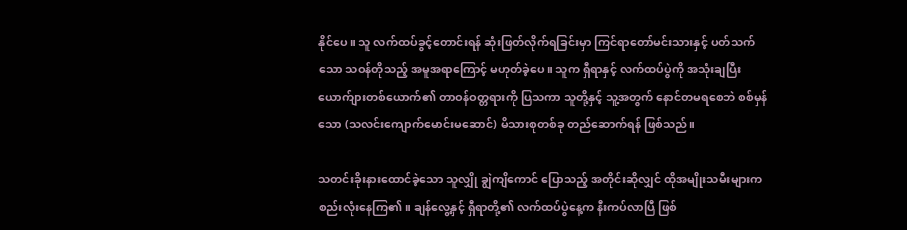နိုင်ပေ။ သူ လက်ထပ်ခွင့်တောင်းရန် ဆုံးဖြတ်လိုက်ရခြင်းမှာ ကြင်ရာတော်မင်းသားနှင့် ပတ်သက်သော သဝန်တိုသည့် အမူအရာကြောင့် မဟုတ်ခဲ့ပေ။ သူက ရှီရာနှင့် လက်ထပ်ပွဲကို အသုံးချပြီး ယောက်ျားတစ်ယောက်၏ တာဝန်ဝတ္တရားကို ပြသကာ သူတို့နှင့် သူ့အတွက် နောင်တမရစေဘဲ စစ်မှန်သော (သလင်းကျောက်မောင်းမဆောင်) မိသားစုတစ်ခု တည်ဆောက်ရန် ဖြစ်သည်။

သတင်းခိုးနားထောင်ခဲ့သော သူလျှို ချွဲကျိကောင် ပြောသည့် အတိုင်းဆိုလျှင် ထိုအမျိုးသမီးများက စည်းလုံးနေကြ၏။ ချန်လွေ့နှင့် ရှီရာတို့၏ လက်ထပ်ပွဲနေ့က နီးကပ်လာပြီ ဖြစ်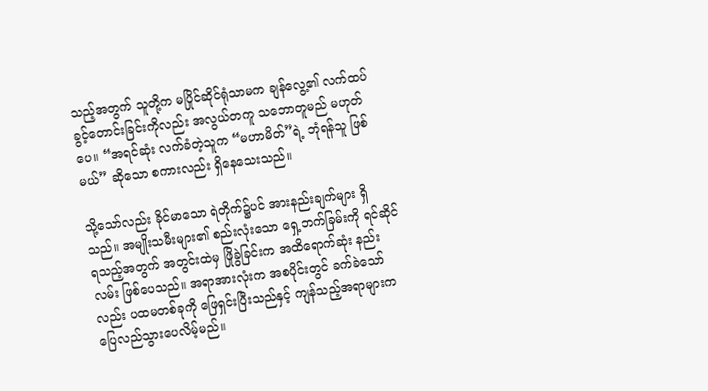သည့်အတွက် သူတို့က မပြိုင်ဆိုင်ရုံသာမက ချန်လွေ့၏ လက်ထပ်ခွင့်တောင်းခြင်းကိုလည်း အလွယ်တကူ သဘောတူမည် မဟုတ်ပေ။ “အရင်ဆုံး လက်ခံတဲ့သူက “မဟာမိတ်”ရဲ့ ဘုံရန်သူ ဖြစ်မယ်” ဆိုသော စကားလည်း ရှိနေသေးသည်။

သို့သော်လည်း ခိုင်မာသော ရဲတိုက်၌ပင် အားနည်းချက်များ ရှိသည်။ အမျိုးသမီးများ၏ စည်းလုံးသော ရှေ့ဘက်ခြမ်းကို ရင်ဆိုင်ရသည့်အတွက် အတွင်းထဲမှ ဖြိုခွဲခြင်းက အထိရောက်ဆုံး နည်းလမ်း ဖြစ်ပေသည်။ အရာအားလုံးက အစပိုင်းတွင် ခက်ခဲသော်လည်း ပထမတစ်ခုကို ဖြေရှင်းပြီးသည်နှင့် ကျန်သည့်အရာများက ပြေလည်သွားပေလိမ့်မည်။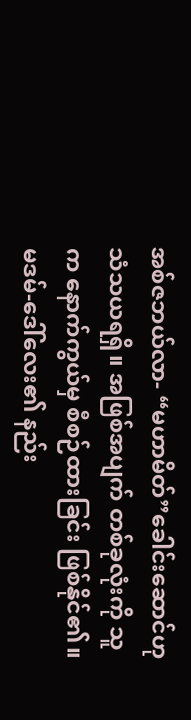အစ်ဇဘယ်လာ- “မဟာမိတ်”ခေါင်းဆောင်ဟု သံသယရရှိ။ အဖြစ်အပျက် တစ်ခုလုံးကို သူက နောက်ကွယ်မှ စီစဉ်ထားခြင်း ဖြစ်နိုင်၏။ မဒမ်-ဒေါ်လေး၏ နည်း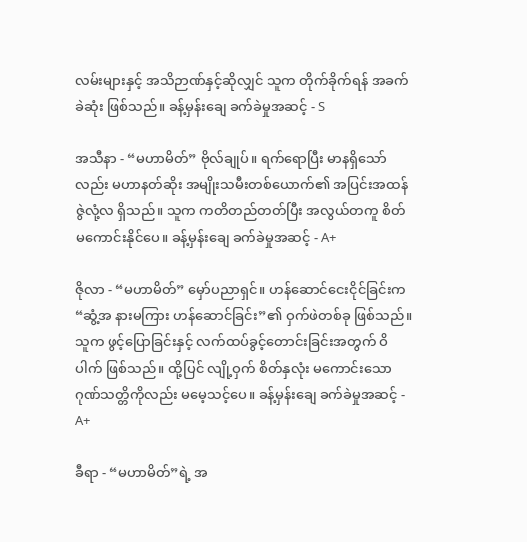လမ်းများနှင့် အသိဉာဏ်နှင့်ဆိုလျှင် သူက တိုက်ခိုက်ရန် အခက်ခဲဆုံး ဖြစ်သည်။ ခန့်မှန်းချေ ခက်ခဲမှုအဆင့် - S

အသီနာ - “မဟာမိတ်” ဗိုလ်ချုပ်။ ရက်ရောပြီး မာနရှိသော်လည်း မဟာနတ်ဆိုး အမျိုးသမီးတစ်ယောက်၏ အပြင်းအထန် ဇွဲလုံ့လ ရှိသည်။ သူက ကတိတည်တတ်ပြီး အလွယ်တကူ စိတ်မကောင်းနိုင်ပေ။ ခန့်မှန်းချေ ခက်ခဲမှုအဆင့် - A+

ဇိုလာ - “မဟာမိတ်” မှော်ပညာရှင်။ ဟန်ဆောင်ငေးငိုင်ခြင်းက “ဆွံ့အ နားမကြား ဟန်ဆောင်ခြင်း”၏ ဝှက်ဖဲတစ်ခု ဖြစ်သည်။ သူက ဖွင့်ပြောခြင်းနှင့် လက်ထပ်ခွင့်တောင်းခြင်းအတွက် ဝိပါက် ဖြစ်သည်။ ထို့ပြင် လျို့ဝှက် စိတ်နှလုံး မကောင်းသော ဂုဏ်သတ္တိကိုလည်း မမေ့သင့်ပေ။ ခန့်မှန်းချေ ခက်ခဲမှုအဆင့် - A+

ခီရာ - “မဟာမိတ်”ရဲ့ အ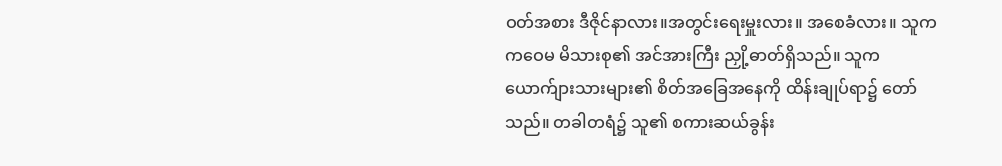ဝတ်အစား ဒီဇိုင်နာလား။အတွင်းရေးမှူးလား။ အစေခံလား။ သူက ကဝေမ မိသားစု၏ အင်အားကြီး ညှို့ဓာတ်ရှိသည်။ သူက ယောက်ျားသားများ၏ စိတ်အခြေအနေကို ထိန်းချုပ်ရာ၌ တော်သည်။ တခါတရံ၌ သူ၏ စကားဆယ်ခွန်း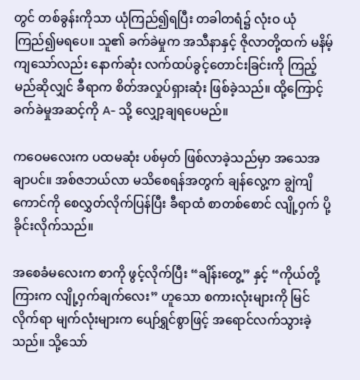တွင် တစ်ခွန်းကိုသာ ယုံကြည်၍ရပြီး တခါတရံ၌ လုံးဝ ယုံကြည်၍မရ‌ပေ။ သူ၏ ခက်ခဲမှုက အသီနာနှင့် ဇိုလာတို့ထက် မနိမ့်ကျသော်လည်း နောက်ဆုံး လက်ထပ်ခွင့်တောင်းခြင်းကို ကြည့်မည်ဆိုလျှင် ခီရာက စိတ်အလှုပ်ရှားဆုံး ဖြစ်ခဲ့သည်။ ထို့ကြောင့် ခက်ခဲမှုအဆင့်ကို A- သို့ လျှော့ချရပေမည်။

ကဝေမလေးက ပထမဆုံး ပစ်မှတ် ဖြစ်လာခဲ့သည်မှာ အသေအချာပင်။ အစ်ဇဘယ်လာ မသိစေရန်အတွက် ချန်လွေ့က ချွဲကျိကောင်ကို စေလွှတ်လိုက်ပြန်ပြီး ခီရာထံ စာတစ်စောင် လျို့ဝှက် ပို့ခိုင်းလိုက်သည်။

အစေခံမလေးက စာကို ဖွင့်လိုက်ပြီး “ချိန်းတွေ့” နှင့် “ကိုယ်တို့ကြားက လျို့ဝှက်ချက်လေး” ဟူသော စကားလုံးများကို မြင်လိုက်ရာ မျက်လုံးများက ပျော်ရွှင်စွာဖြင့် အရောင်လက်သွားခဲ့သည်။ သို့သော်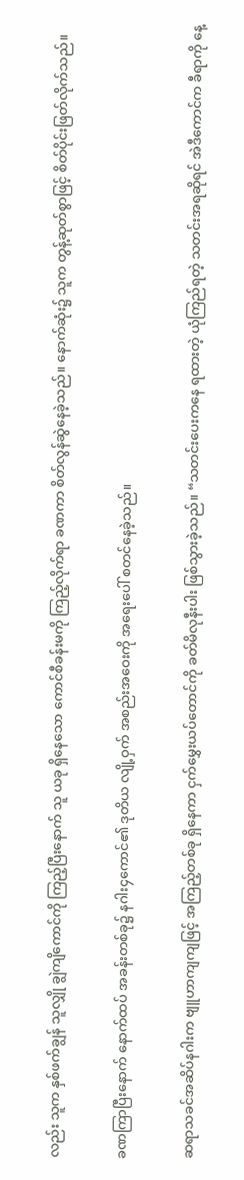လည်း သူက နှစ်ဖက်ချွန် သူလျှို ချွဲကျိကောင်ကို ကြည့်ပြီးနောက် သူ ယခု ရှိနေသော ကောင်စီခန်းမကို ကြည့်လိုက်ရာ ခဏကာ စိတ်လွန်ဆွဲနေခဲ့သည်။ နောက်ဆုံး၌ သူက တွန့်ဆုတ်စွာဖြင့် စိတ်ပိုင်းဖြတ်လိုက်သည်။

ခဏကြာပြီးနောက် နောက်ထပ် အခန်းတစ်ခု၌ နဂါး၄ကောင်၏ ဒုတိယ လျို့ဝှက် အစည်းအဝေးကို အရေးပေါ် စတင်နေခဲ့သည်။

ဆရာသခင်အဆိပ်နဂါးက ဗျူဟာကျကျဖြင့် အကြည့်တစ်ခု ရှိနေကာ ငှက်မွှေးယပ်တောင်ကို ခတ်မိလုနီးပါး ဖြစ်သွားခဲ့သည်။ “သတင်းပေးကနေ ရထားတဲ့ ယုံကြည်ရတဲ့ သတင်းအရဆိုရင် အဲဒီကောင်က ခီရာကို နေ့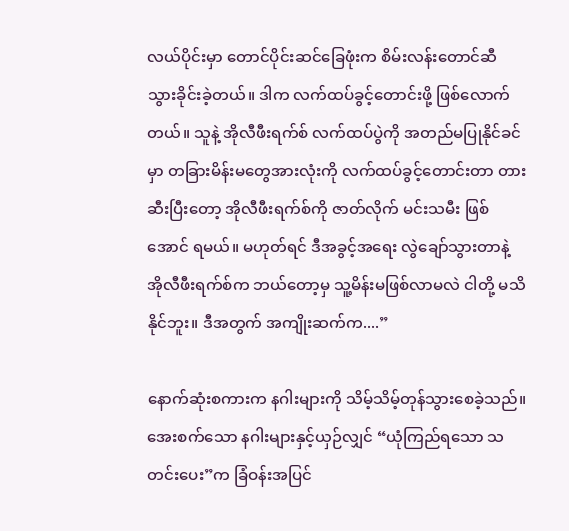လယ်ပိုင်းမှာ တောင်ပိုင်းဆင်ခြေဖုံးက စိမ်းလန်းတောင်ဆီ သွားခိုင်းခဲ့တယ်။ ဒါက လက်ထပ်ခွင့်တောင်းဖို့ ဖြစ်လောက်တယ်။ သူနဲ့ အိုလီဖီးရက်စ် လက်ထပ်ပွဲကို အတည်မပြုနိုင်ခင်မှာ တခြားမိန်းမတွေအားလုံးကို လက်ထပ်ခွင့်တောင်းတာ တားဆီးပြီးတော့ အိုလီဖီးရက်စ်ကို ဇာတ်လိုက် မင်းသမီး ဖြစ်အောင် ရမယ်။ မဟုတ်ရင် ဒီအခွင့်အရေး လွဲချော်သွားတာနဲ့ အိုလီဖီးရက်စ်က ဘယ်တော့မှ သူ့မိန်းမဖြစ်လာမလဲ ငါတို့ မသိနိုင်ဘူး။ ဒီအတွက် အကျိုးဆက်က....”

နောက်ဆုံးစကားက နဂါးများကို သိမ့်သိမ့်တုန်သွားစေခဲ့သည်။ အေးစက်သော နဂါးများနှင့်ယှဉ်လျှင် “ယုံကြည်ရသော သတင်းပေး”က ခြံဝန်းအပြင်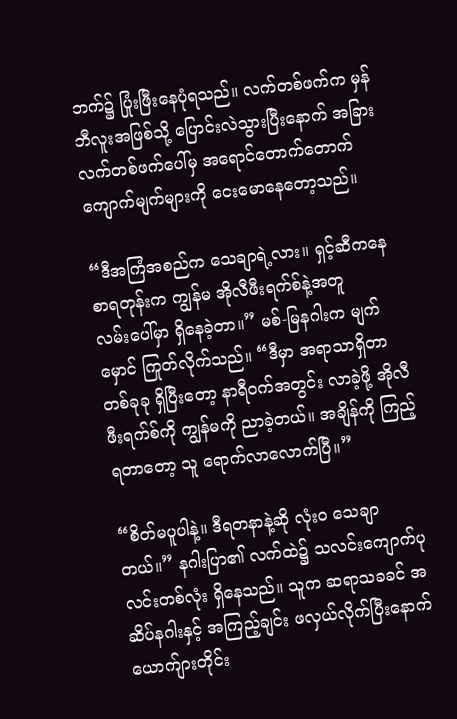ဘက်၌ ပြုံးဖြီးနေပုံရသည်။ လက်တစ်ဖက်က မှန်ဘီလူးအဖြစ်သို့ ပြောင်းလဲသွားပြီးနောက် အခြားလက်တစ်ဖက်ပေါ်မှ အရောင်တောက်တောက် ကျောက်မျက်များကို ငေးမောနေတော့သည်။

“ဒီအကြံအစည်က သေချာရဲ့လား။ ရှင့်ဆီကနေ စာရတုန်းက ကျွန်မ အိုလီဖီးရက်စ်နဲ့အတူ လမ်း‌ပေါ်မှာ ရှိနေခဲ့တာ။” မစ်-မြနဂါးက မျက်မှောင် ကြုတ်လိုက်သည်။ “ဒီမှာ အရာသာရှိတာ တစ်ခုခု ရှိပြီးတော့ နာရီဝက်အတွင်း လာခဲ့ဖို့ အိုလီဖီးရက်စ်ကို ကျွန်မကို ညာခဲ့တယ်။ အချိန်ကို ကြည့်ရတာတော့ သူ ရောက်လာလောက်ပြီ။”

“စိတ်မပူပါနဲ့။ ဒီရတနာနဲ့ဆို လုံးဝ သေချာတယ်။” နဂါးပြာ၏ လက်ထဲ၌ သလင်းကျောက်ပုလင်းတစ်လုံး ရှိနေသည်။ သူက ဆရာသခခင် အဆိပ်နဂါးနှင့် အကြည့်ချင်း ဖလှယ်လိုက်ပြီးနောက် ယောက်ျားတိုင်း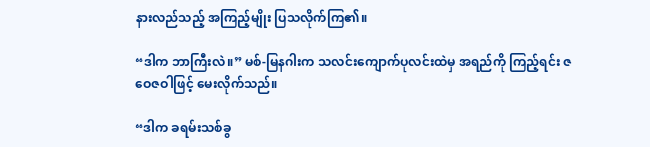နားလည်သည့် အကြည့်မျိုး ပြသလိုက်ကြ၏။

“ဒါက ဘာကြီးလဲ။” မစ်-မြနဂါးက သလင်းကျောက်ပုလင်းထဲမှ အရည်ကို ကြည့်ရင်း ဇဝေဇဝါဖြင့် မေးလိုက်သည်။

“ဒါက ခရမ်းသစ်ခွ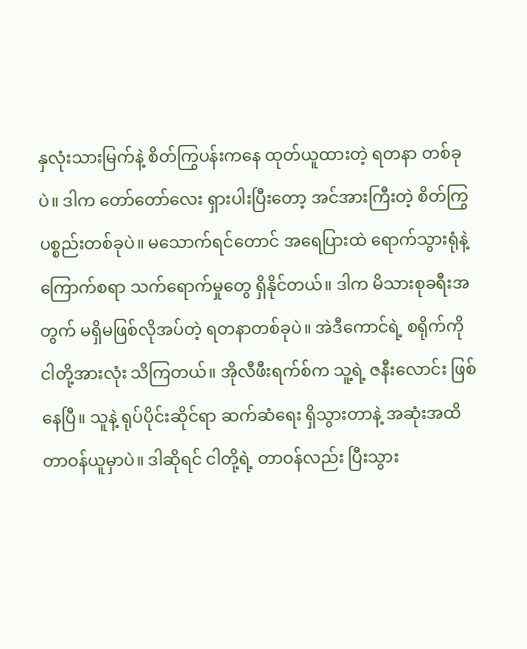နှလုံးသားမြက်နဲ့ စိတ်ကြွပန်းကနေ ထုတ်ယူထားတဲ့ ရတနာ တစ်ခုပဲ။ ဒါက ‌တော်တော်လေး ရှားပါးပြီးတော့ အင်အားကြီးတဲ့ စိတ်ကြွ ပစ္စည်းတစ်ခုပဲ။ မသောက်ရင်တောင် အရေပြားထဲ ရောက်သွားရုံနဲ့ ကြောက်စရာ သက်ရောက်မှုတွေ ရှိနိုင်တယ်။ ဒါက မိသားစုခရီးအတွက် မရှိမဖြစ်လိုအပ်တဲ့ ရတနာတစ်ခုပဲ။ အဲဒီကောင်ရဲ့ စရိုက်ကို ငါတို့အားလုံး သိကြတယ်။ အိုလီဖီးရက်စ်က သူ့ရဲ့ ဇနီးလောင်း ဖြစ်နေပြီ။ သူနဲ့ ရုပ်ပိုင်းဆိုင်ရာ ဆက်ဆံရေး ရှိသွားတာနဲ့ အဆုံးအထိ တာဝန်ယူမှာပဲ။ ဒါဆိုရင် ငါတို့ရဲ့ တာဝန်လည်း ပြီးသွား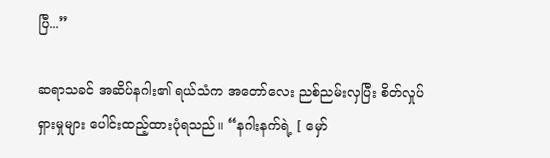ပြီ...”

ဆရာသခင် အဆိပ်နဂါး၏ ရယ်သံက အတော်လေး ညစ်ညမ်းလှပြီး စိတ်လှုပ်ရှားမှုများ ပေါင်းထည့်ထားပုံရသည်။ “နဂါးနက်ရဲ့ [ မှော်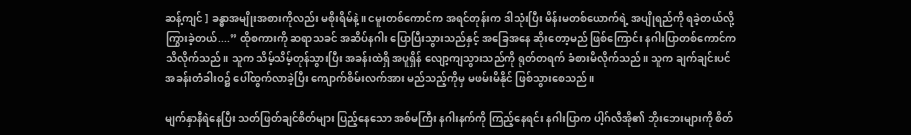ဆန့်ကျင် ] ခန္ဓာအမျိုးအစားကိုလည်း မစိုးရိမ်နဲ့။ ငမူးတစ်ကောင်က အရင်တုန်းက ဒါသုံးပြီး မိန်းမတစ်ယောက်ရဲ့ အပျိုရည်ကို ရခဲ့တယ်လို့ ကြွားခဲ့တယ်....” ထိုစကားကို ဆရာသခင် အဆိပ်နဂါး ပြောပြီးသွားသည်နှင့် အခြေအနေ ဆိုးတော့မည် ဖြစ်ကြောင်း နဂါးပြာတစ်ကောင်က သိလိုက်သည်။ သူက သိမ့်သိမ့်တုန်သွားပြီး အခန်းထဲရှိ အပူရှိန် လျော့ကျသွားသည်ကို ရုတ်တရက် ခံစားမိလိုက်သည်။ သူက ချက်ချင်းပင် အခန်းတံခါးဝ၌ ပေါ်ထွက်လာခဲ့ပြီး ကျောက်စိမ်းလက်အား မည်သည့်ကိုမှ မဖမ်းမိနိုင် ဖြစ်သွားစေသည်။

မျက်နှာနီရဲနေပြီး သတ်ဖြတ်ချင်စိတ်များ ပြည့်နေသော အစ်မကြီး နဂါးနက်ကို ကြည့်နေရင်း နဂါးပြာက ပါ့ဂ်လီအို၏ ဘိုးဘေးများကို စိတ်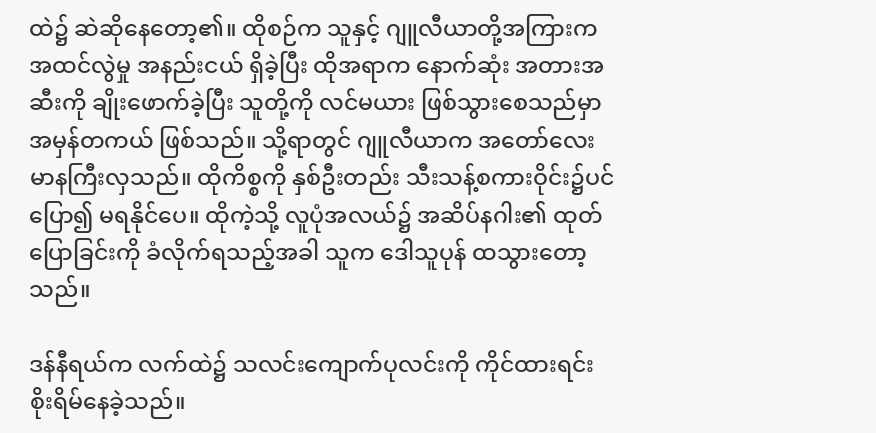ထဲ၌ ဆဲဆိုနေတော့၏။ ထိုစဉ်က သူနှင့် ဂျူလီယာတို့အကြားက အထင်လွဲမှု အနည်းငယ် ရှိခဲ့ပြီး ထိုအရာက နောက်ဆုံး အတားအဆီးကို ချိုးဖောက်ခဲ့ပြီး သူတို့ကို လင်မယား ဖြစ်သွားစေသည်မှာ အမှန်တကယ် ဖြစ်သည်။ သို့ရာတွင် ဂျူလီယာက အတော်လေး မာနကြီးလှသည်။ ထိုကိစ္စကို နှစ်ဦးတည်း သီးသန့်စကားဝိုင်း၌ပင် ပြော၍ မရနိုင်ပေ။ ထိုကဲ့သို့ လူပုံအလယ်၌ အဆိပ်နဂါး၏ ထုတ်ပြောခြင်းကို ခံလိုက်ရသည့်အခါ သူက ဒေါသူပုန် ထသွားတော့သည်။

ဒန်နီရယ်က လက်ထဲ၌ သလင်းကျောက်ပုလင်းကို ကိုင်ထားရင်း စိုးရိမ်နေခဲ့သည်။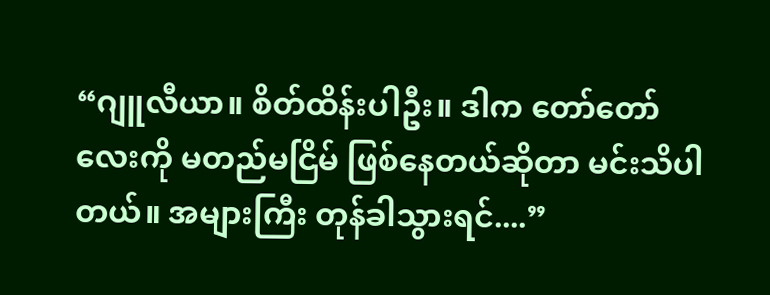“ဂျူလီယာ။ စိတ်ထိန်းပါဦး။ ဒါက တော်တော်လေးကို မတည်မငြိမ် ဖြစ်နေတယ်ဆိုတာ မင်းသိပါတယ်။ အများကြီး တုန်ခါသွားရင်....”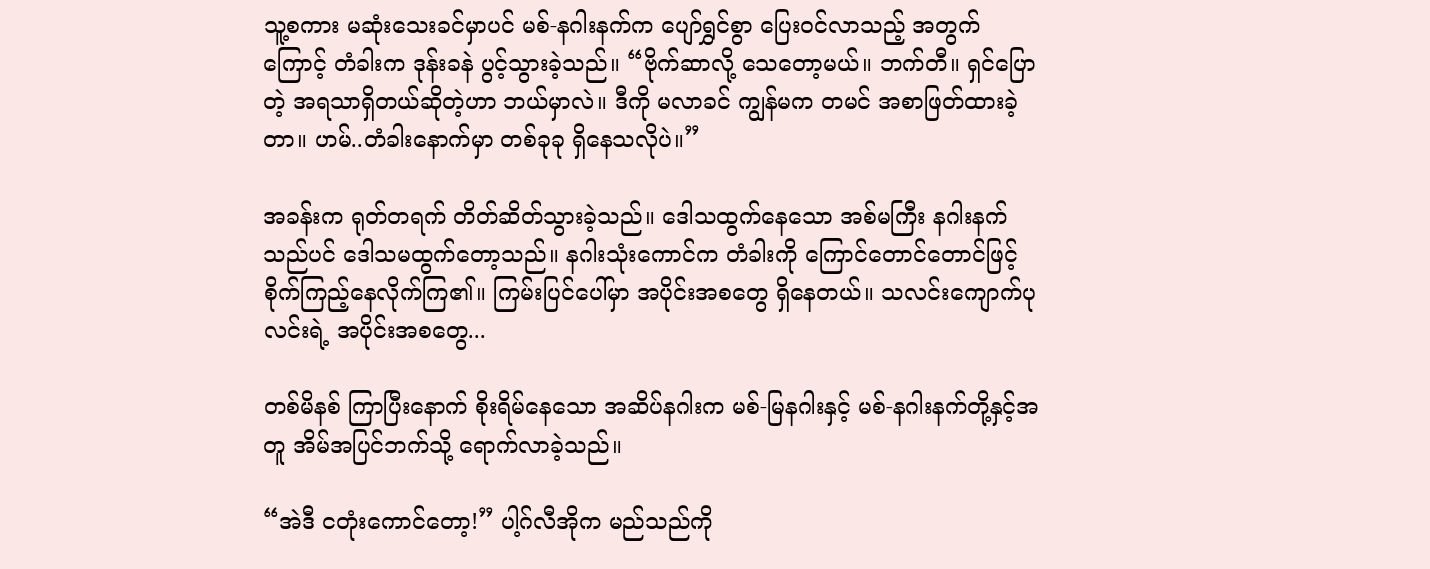သူ့စကား မဆုံးသေးခင်မှာပင် မစ်-နဂါးနက်က ပျော်ရွှင်စွာ ပြေးဝင်လာသည့် အတွက်ကြောင့် တံခါးက ဒုန်းခနဲ ပွင့်သွားခဲ့သည်။ “ဗိုက်ဆာလို့ သေတော့မယ်။ ဘက်တီ။ ရှင်ပြောတဲ့ အရသာရှိတယ်ဆိုတဲ့ဟာ ဘယ်မှာလဲ။ ဒီကို မလာခင် ကျွန်မက တမင် အစာဖြတ်ထားခဲ့တာ။ ဟမ်..တံခါးနောက်မှာ တစ်ခုခု ရှိနေသလိုပဲ။”

အခန်းက ရုတ်တရက် တိတ်ဆိတ်သွားခဲ့သည်။ ဒေါသထွက်နေသော အစ်မကြီး နဂါးနက်သည်ပင် ဒေါသမထွက်တော့သည်။ နဂါးသုံးကောင်က တံခါးကို ကြောင်တောင်တောင်ဖြင့် စိုက်ကြည့်နေလိုက်ကြ၏။ ကြမ်းပြင်ပေါ်မှာ အပိုင်းအစတွေ ရှိနေတယ်။ သလင်းကျောက်ပုလင်းရဲ့ အပိုင်းအစတွေ...

တစ်မိနစ် ကြာပြီးနောက် စိုးရိမ်နေသော အဆိပ်နဂါးက မစ်-မြနဂါးနှင့် မစ်-နဂါးနက်တို့နှင့်အတူ အိမ်အပြင်ဘက်သို့ ရောက်လာခဲ့သည်။

“အဲဒီ ငတုံးကောင်တော့!” ပါ့ဂ်လီအိုက မည်သည်ကို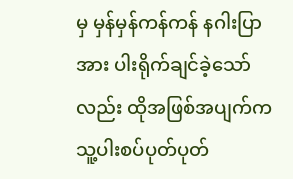မှ မှန်မှန်ကန်ကန် နဂါးပြာအား ပါးရိုက်ချင်ခဲ့သော်လည်း ထိုအဖြစ်အပျက်က သူ့ပါးစပ်ပုတ်ပုတ်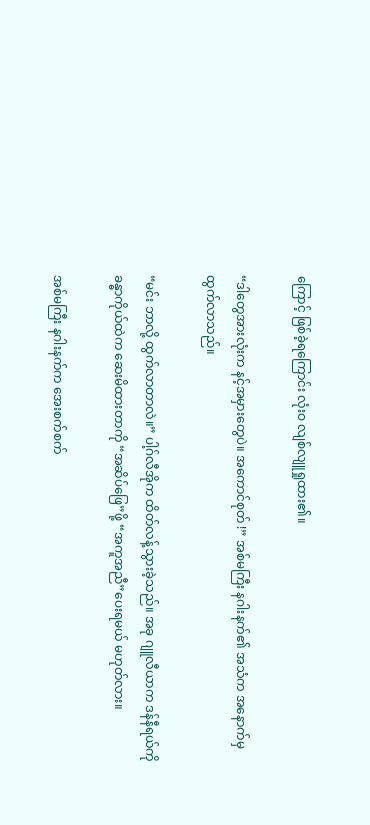ကြောင့် ဖြစ်ခဲ့ရကြောင်း လုံးဝ လျစ်လျူရှုထား၏။

“ဒါတွေအားလုံးက နင့်အမှားတွေပဲ။ အကောင်စုတ် !” အစ်မကြီး နဂါးနက်၏ အသံက အနောက်မှ ထွက်လာသည်။

“မင်း ဘာလို့ ထွက်လာတာလဲ။” ပါ့ဂ်လီအိုက ထိတ်လန့်သွားခဲ့သည်။ အခု ဂျူလီယာက ဒန်နီရယ်ကို ခန္ဓာကိုယ်ထဲက ဆေးမိထားတာကို “အဆိပ်ဖြေ”ဖို့ “အကူအညီ”ပေးရမယ် မဟုတ်လား။

အစ်မကြီး နဂါးနက်က အေးစက်စက်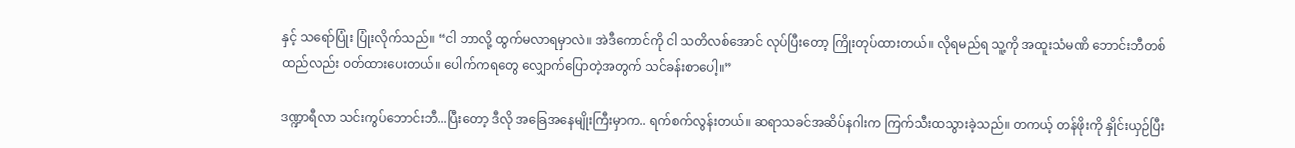နှင့် သရော်ပြုံး ပြုံးလိုက်သည်။ “ငါ ဘာလို့ ထွက်မလာရမှာလဲ။ အဲဒီကောင်ကို ငါ သတိလစ်အောင် လုပ်ပြီးတော့ ကြိုးတုပ်ထားတယ်။ လိုရမည်ရ သူ့ကို အထူးသံမဏိ ဘောင်းဘီတစ်ထည်လည်း ဝတ်ထားပေးတယ်။ ပေါက်ကရတွေ လျှောက်ပြောတဲ့အတွက် သင်ခန်းစာပေါ့။”

ဒဏ္ဍာရီလာ သင်းကွပ်ဘောင်းဘီ...ပြီးတော့ ဒီလို အခြေအနေမျိုးကြီးမှာက.. ရက်စက်လွန်းတယ်။ ဆရာသခင်အဆိပ်နဂါးက ကြက်သီးထသွားခဲ့သည်။ တကယ့် တန်ဖိုးကို နှိုင်းယှဉ်ပြီး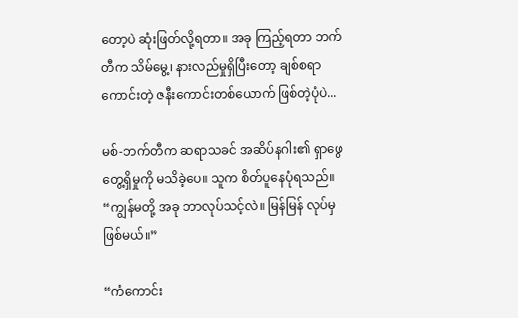တော့ပဲ ဆုံးဖြတ်လို့ရတာ။ အခု ကြည့်ရတာ ဘက်တီက သိမ်မွေ့၊ နားလည်မှုရှိပြီးတော့ ချစ်စရာကောင်းတဲ့ ဇနီးကောင်းတစ်ယောက် ဖြစ်တဲ့ပုံပဲ...

မစ်-ဘက်တီက ဆရာသခင် အဆိပ်နဂါး၏ ရှာဖွေတွေ့ရှိမှုကို မသိခဲ့ပေ။ သူက စိတ်ပူနေပုံရသည်။ “ကျွန်မတို့ အခု ဘာလုပ်သင့်လဲ။ မြန်မြန် လုပ်မှဖြစ်မယ်။”

“ကံကောင်း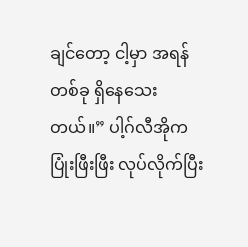ချင်တော့ ငါ့မှာ အရန်တစ်ခု ရှိနေသေးတယ်။” ပါ့ဂ်လီအိုက ပြုံးဖြီးဖြီး လုပ်လိုက်ပြီး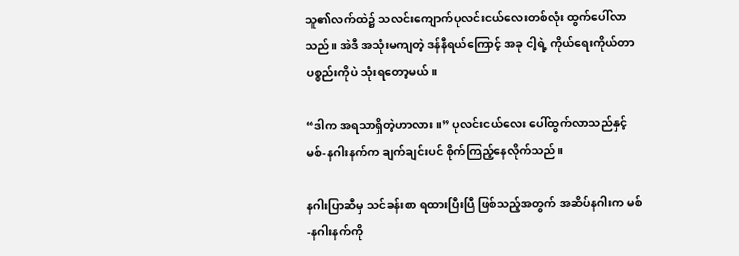သူ၏လက်ထဲ၌ သလင်းကျောက်ပုလင်းငယ်လေးတစ်လုံး ထွက်ပေါ်လာသည်။ အဲဒီ အသုံးမကျတဲ့ ဒန်နီရယ်ကြောင့် အခု ငါ့ရဲ့ ကိုယ်ရေးကိုယ်တာ ပစ္စည်းကိုပဲ သုံးရတော့မယ်။

“ဒါက အရသာရှိတဲ့ဟာလား။” ပုလင်းငယ်လေး ပေါ်ထွက်လာသည်နှင့် မစ်-နဂါးနက်က ချက်ချင်းပင် စိုက်ကြည့်နေလိုက်သည်။

နဂါးပြာဆီမှ သင်ခန်းစာ ရထားပြီးပြီ ဖြစ်သည့်အတွက် အဆိပ်နဂါးက မစ်-နဂါးနက်ကို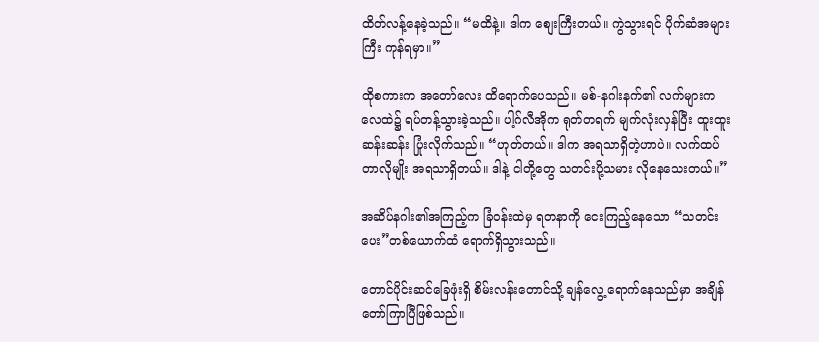ထိတ်လန့်နေခဲ့သည်။ “မထိနဲ့။ ဒါက စျေးကြီးတယ်။ ကွဲသွားရင် ပိုက်ဆံအများကြီး ကုန်ရမှာ။”

ထိုစကားက အတော်လေး ထိရောက်ပေသည်။ မစ်-နဂါးနက်၏ လက်များက လေထဲ၌ ရပ်တန့်သွားခဲ့သည်။ ပါ့ဂ်လီအိုက ရုတ်တရက် မျက်လုံးလှန်ပြီး ထူးထူးဆန်းဆန်း ပြုံးလိုက်သည်။ “ဟုတ်တယ်။ ဒါက အရသာရှိတဲ့ဟာပဲ။ လက်ထပ်တာလိုမျိုး အရသာရှိတယ်။ ဒါနဲ့ ငါတို့တွေ သတင်းပို့သမား လိုနေသေးတယ်။”

အဆိပ်နဂါး၏အကြည့်က ခြံဝန်းထဲမှ ရတနာကို ငေးကြည့်နေသော “သတင်းပေး”တစ်ယောက်ထံ ရောက်ရှိသွားသည်။

တောင်ပိုင်းဆင်ခြေဖုံးရှိ စိမ်းလန်းတောင်သို့ ချန်လွေ့ ရောက်နေသည်မှာ အချိန်တော်ကြာပြီဖြစ်သည်။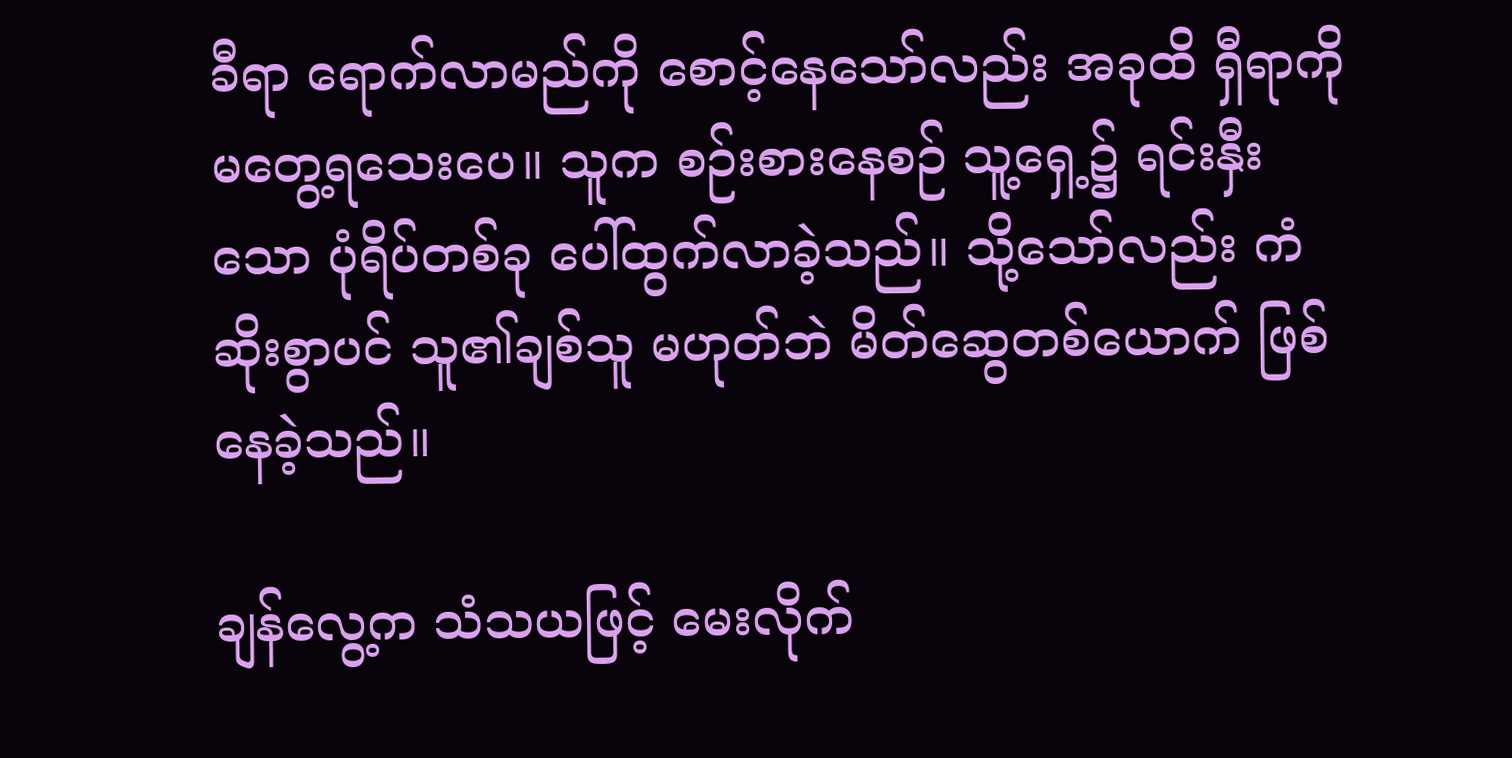ခီရာ ရောက်လာမည်ကို စောင့်နေသော်လည်း အခုထိ ရှီရာကို မတွေ့ရသေးပေ။ သူက စဉ်းစားနေစဉ် သူ့ရှေ့၌ ရင်းနှီးသော ပုံရိပ်တစ်ခု ပေါ်ထွက်လာခဲ့သည်။ သို့သော်လည်း ကံဆိုးစွာပင် သူ၏ချစ်သူ မဟုတ်ဘဲ မိတ်ဆွေတစ်ယောက် ဖြစ်နေခဲ့သည်။

ချန်လွေ့က သံသယဖြင့် မေးလိုက်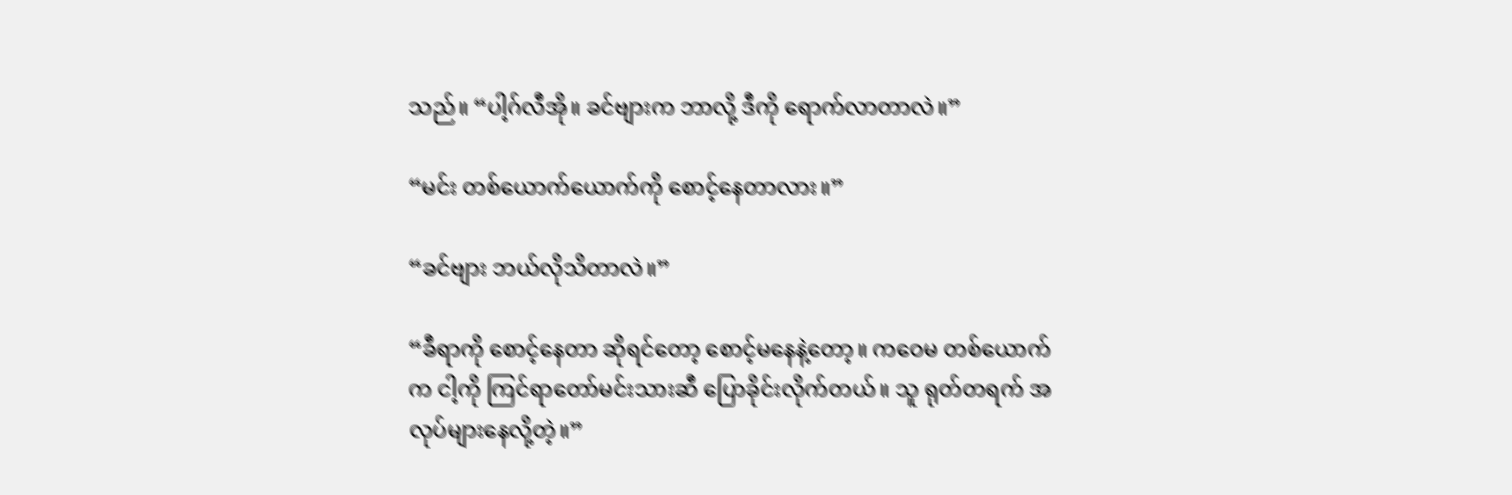သည်။ “ပါ့ဂ်လီအို။ ခင်ဗျားက ဘာလို့ ဒီကို ရောက်လာတာလဲ။”

“မင်း တစ်ယောက်ယောက်ကို စောင့်နေတာလား။”

“ခင်ဗျား ဘယ်လိုသိတာလဲ။”

“ခီရာကို ‌စောင့်နေတာ ဆိုရင်တော့ စောင့်မနေနဲ့တော့။ ကဝေမ တစ်ယောက်က ငါ့ကို ကြင်ရာတော်မင်းသားဆီ ပြောခိုင်းလိုက်တယ်။ သူ ရုတ်တရက် အလုပ်များနေလို့တဲ့။”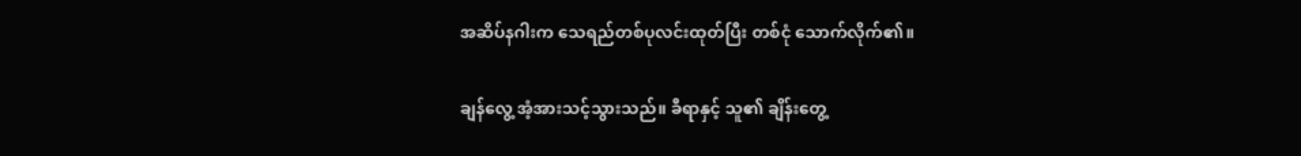အဆိပ်နဂါးက သေရည်တစ်ပုလင်းထုတ်ပြီး တစ်ငုံ သောက်လိုက်၏။

ချန်လွေ့ အံ့အားသင့်သွားသည်။ ခီရာနှင့် သူ၏ ချိန်းတွေ့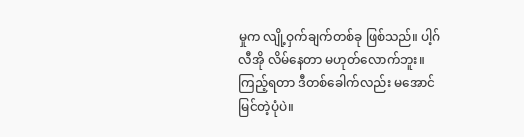မှုက လျို့ဝှက်ချက်တစ်ခု ဖြစ်သည်။ ပါ့ဂ်လီအို လိမ်နေတာ မဟုတ်လောက်ဘူး။ ကြည့်ရတာ ဒီတစ်ခေါက်လည်း မအောင်မြင်တဲ့ပုံပဲ။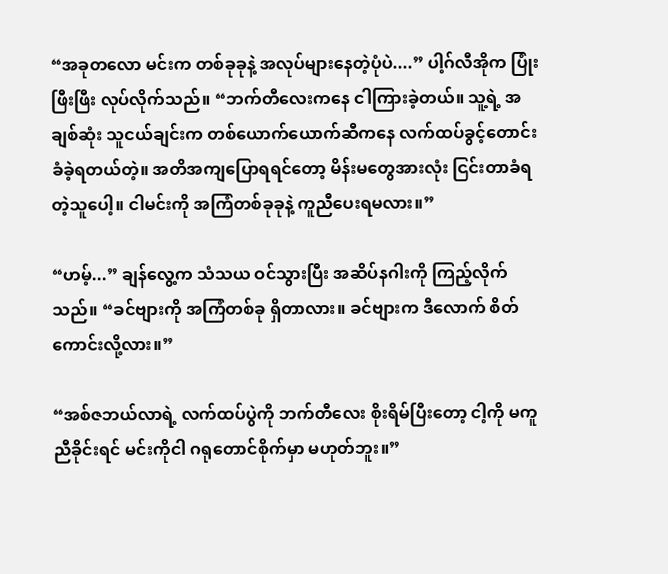“အခုတလော မင်းက တစ်ခုခုနဲ့ အလုပ်များနေတဲ့ပုံပဲ....” ပါ့ဂ်လီအိုက ပြုံးဖြီးဖြီး လုပ်လိုက်သည်။ “ဘက်တီလေးကနေ ငါကြားခဲ့တယ်။ သူ့ရဲ့ အချစ်ဆုံး သူငယ်ချင်းက တစ်ယောက်ယောက်ဆီကနေ လက်ထပ်ခွင့်တောင်းခံခဲ့ရတယ်တဲ့။ အတိအကျပြောရရင်‌တော့ မိန်းမတွေအားလုံး ငြင်းတာခံရတဲ့သူပေါ့။ ငါမင်းကို အကြံတစ်ခုခုနဲ့ ကူညီပေးရမလား။”

“ဟမ့်...” ချန်လွေ့က သံသယ ဝင်သွားပြီး အဆိပ်နဂါးကို ကြည့်လိုက်သည်။ “ခင်ဗျားကို အကြံတစ်ခု ရှိတာလား။ ခင်ဗျားက ဒီလောက် စိတ်ကောင်းလို့လား။”

“အစ်ဇဘယ်လာရဲ့ လက်ထပ်ပွဲကို ဘက်တီလေး စိုးရိမ်ပြီးတော့ ငါ့ကို မကူညီခိုင်းရင် မင်းကိုငါ ဂရုတောင်စိုက်မှာ မဟုတ်ဘူး။”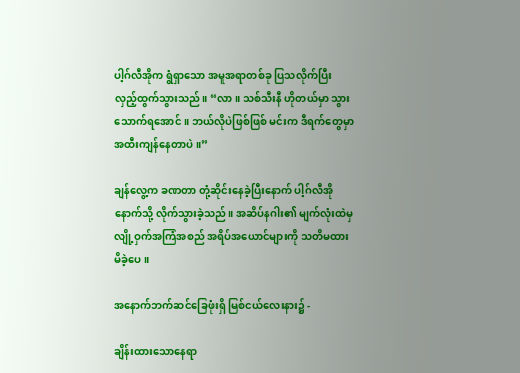ပါ့ဂ်လီအိုက ရွံရှာသော အမူအရာတစ်ခု ပြသလိုက်ပြီး လှည့်ထွက်သွားသည်။ “လာ။ သစ်သီးနီ ဟိုတယ်မှာ သွားသောက်ရအောင်။ ဘယ်လိုပဲဖြစ်ဖြစ် မင်းက ဒီရက်တွေမှာ အထီးကျန်နေတာပဲ။”

ချန်လွေ့က ခဏတာ တုံ့ဆိုင်းနေခဲ့ပြီးနောက် ပါ့ဂ်လီအိုနောက်သို့ လိုက်သွားခဲ့သည်။ အဆိပ်နဂါး၏ မျက်လုံးထဲမှ လျို့ဝှက်အကြံအစည် အရိပ်အယောင်များကို သတိမထားမိခဲ့ပေ။

အနောက်ဘက်ဆင်ခြေဖုံးရှိ မြစ်ငယ်‌လေးနား၌ -

ချိန်းထားသောနေရာ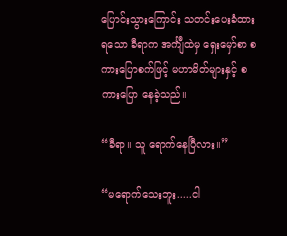ပြောင်းသွားကြောင်း သတင်းပေးခံထားရသော ခီရာက အင်္ကျီထဲမှ ရှေး‌မှော်စာ စကားပြောစက်ဖြင့် မဟာမိတ်များနှင့် စကားပြော နေခဲ့သည်။

“ခီရာ။ သူ ရောက်နေပြီလား။”

“မရောက်သေးဘူး.....ငါ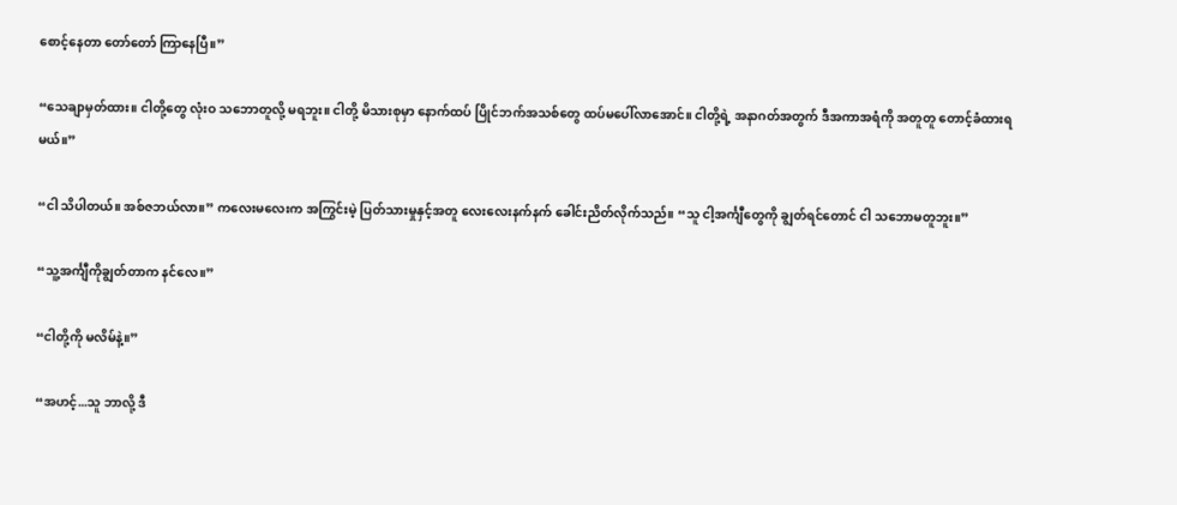စောင့်နေတာ တော်‌တော် ကြာနေပြီ။”

“သေချာမှတ်ထား။ ငါတို့တွေ လုံးဝ သဘောတူလို့ မရဘူး။ ငါတို့ မိသားစုမှာ နောက်ထပ် ပြိုင်ဘက်အသစ်တွေ ထပ်မပေါ်လာအောင်။ ငါတို့ရဲ့ အနာဂတ်အတွက် ဒီအကာအရံကို အတူတူ တောင့်ခံထားရမယ်။”

“ငါ သိပါတယ်။ အစ်ဇဘယ်လာ။” ကလေးမလေးက အကြွင်းမဲ့ ပြတ်သားမှုနှင့်အတူ လေးလေးနက်နက် ခေါင်းညိတ်လိုက်သည်။ “သူ ငါ့အင်္ကျီတွေကို ချွတ်ရင်တောင် ငါ သဘောမတူဘူး။”

“သူ့အင်္ကျီကိုချွတ်တာက နင်လေ။”

“ငါတို့ကို မလိမ်နဲ့။”

“အဟင့်...သူ ဘာလို့ ဒီ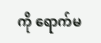ကို ရောက်မ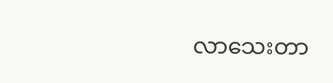လာသေးတာ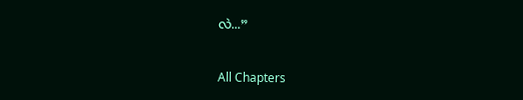လဲ...”

All Chapters